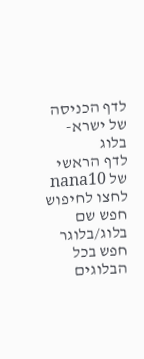לדף הכניסה של ישרא-בלוג
לדף הראשי של nana10
לחצו לחיפוש
חפש שם בלוג/בלוגר
חפש בכל הבלוגים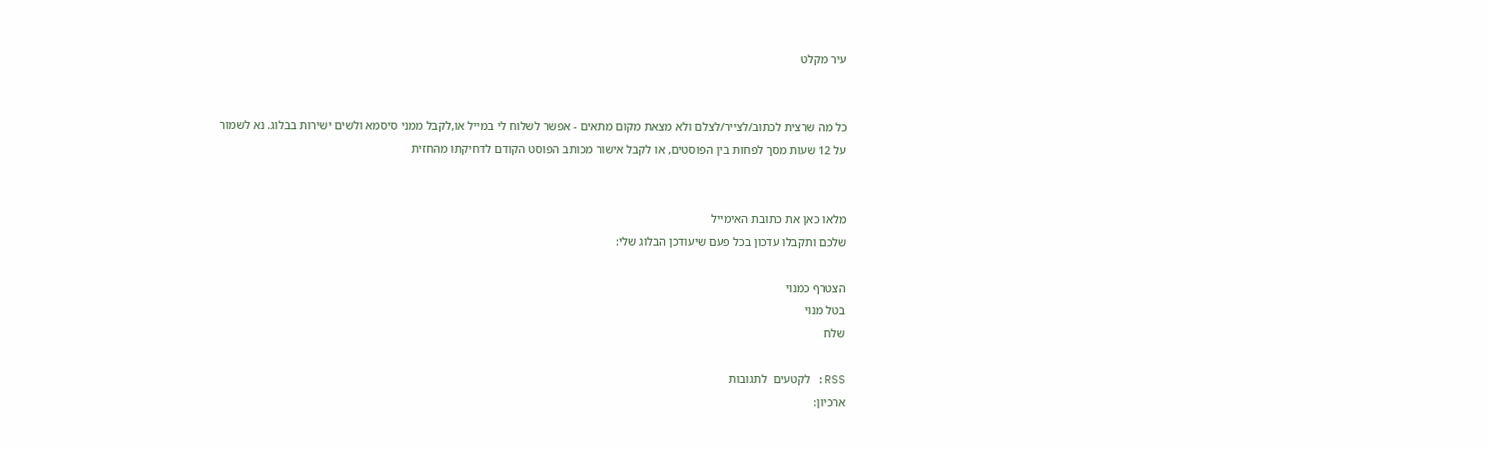עיר מקלט


כל מה שרצית לכתוב/לצייר/לצלם ולא מצאת מקום מתאים - אפשר לשלוח לי במייל או,לקבל ממני סיסמא ולשים ישירות בבלוג. נא לשמור על 12 שעות מסך לפחות בין הפוסטים, או לקבל אישור מכותב הפוסט הקודם לדחיקתו מהחזית


מלאו כאן את כתובת האימייל
שלכם ותקבלו עדכון בכל פעם שיעודכן הבלוג שלי:

הצטרף כמנוי
בטל מנוי
שלח

RSS: לקטעים  לתגובות
ארכיון: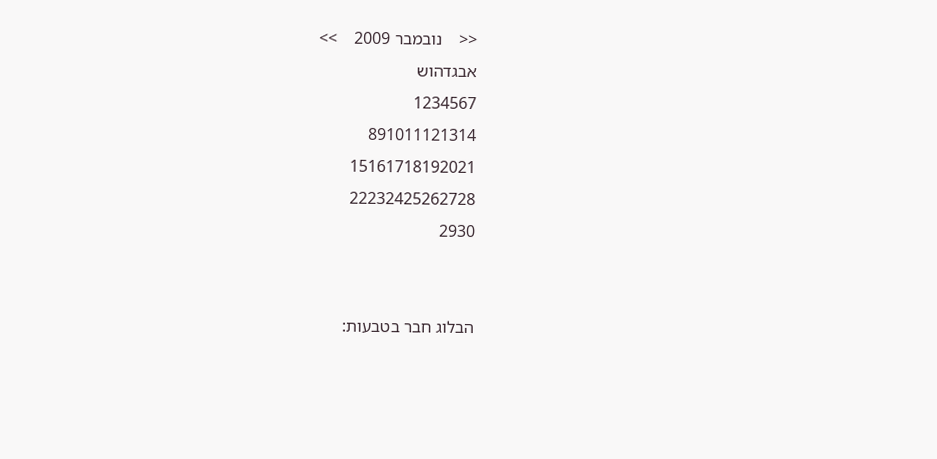<<    נובמבר 2009    >>
אבגדהוש
1234567
891011121314
15161718192021
22232425262728
2930


הבלוג חבר בטבעות: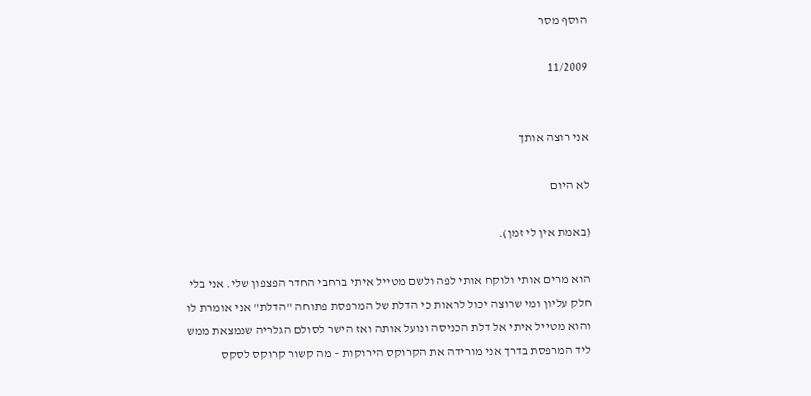הוסף מסר

11/2009


אני רוצה אותך

לא היום

(באמת אין לי זמן).

הוא מרים אותי ולוקח אותי לפה ולשם מטייל איתי ברחבי החדר הפצפון שלי. אני בלי חלק עליון ומי שרוצה יכול לראות כי הדלת של המרפסת פתוחה "הדלת" אני אומרת לו והוא מטייל איתי אל דלת הכניסה ונועל אותה ואז הישר לסולם הגלריה שנמצאת ממש ליד המרפסת בדרך אני מורידה את הקרוקס הירוקות – מה קשור קרוקס לסקס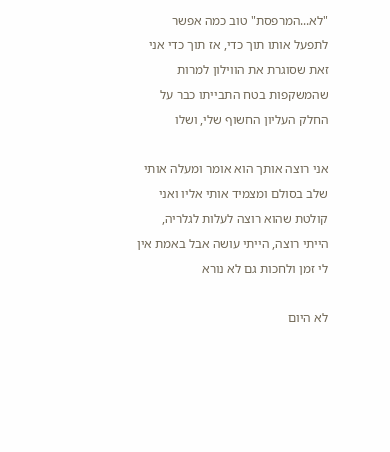"לא...המרפסת" טוב כמה אפשר לתפעל אותו תוך כדי, אז תוך כדי אני זאת שסוגרת את הווילון למרות שהמשקפות בטח התבייתו כבר על החלק העליון החשוף שלי, ושלו

אני רוצה אותך הוא אומר ומעלה אותי שלב בסולם ומצמיד אותי אליו ואני קולטת שהוא רוצה לעלות לגלריה, הייתי רוצה, הייתי עושה אבל באמת אין לי זמן ולחכות גם לא נורא

לא היום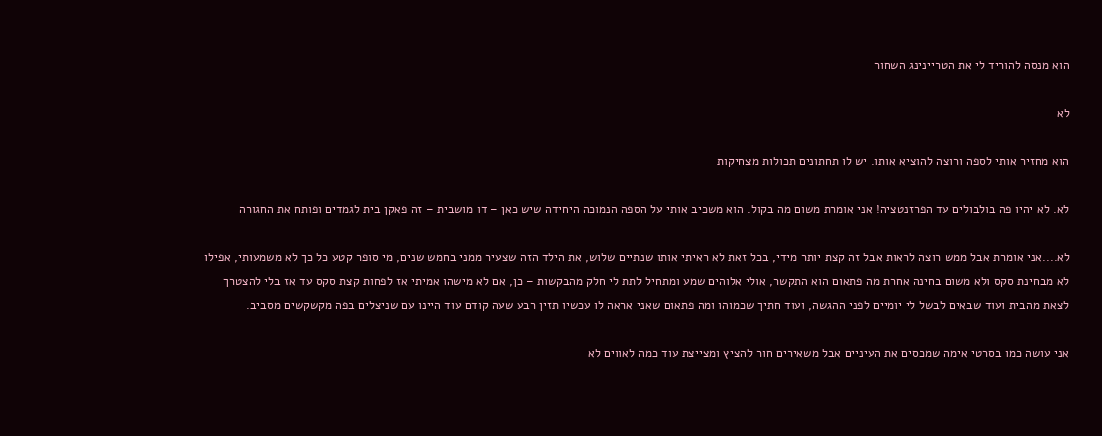הוא מנסה להוריד לי את הטריינינג השחור

לא

הוא מחזיר אותי לספה ורוצה להוציא אותו. יש לו תחתונים תכולות מצחיקות

לא. לא יהיו פה בולבולים עד הפרזנטציה! אני אומרת משום מה בקול. הוא משכיב אותי על הספה הנמוכה היחידה שיש כאן – דו מושבית – זה פאקן בית לגמדים ופותח את החגורה

לא....אני אומרת אבל ממש רוצה לראות אבל זה קצת יותר מידי, בכל זאת לא ראיתי אותו שנתיים שלוש, את הילד הזה שצעיר ממני בחמש שנים, מי סופר קטע כל כך לא משמעותי, אפילו לא מבחינת סקס ולא משום בחינה אחרת מה פתאום הוא התקשר, אולי אלוהים שמע ומתחיל לתת לי חלק מהבקשות – כן, אם לא מישהו אמיתי אז לפחות קצת סקס עד אז בלי להצטרך לצאת מהבית ועוד שבאים לבשל לי יומיים לפני ההגשה, ועוד חתיך שכמוהו ומה פתאום שאני אראה לו עכשיו תזין רבע שעה קודם עוד היינו עם שניצלים בפה מקשקשים מסביב.

אני עושה כמו בסרטי אימה שמכסים את העיניים אבל משאירים חור להציץ ומצייצת עוד כמה לאווים לא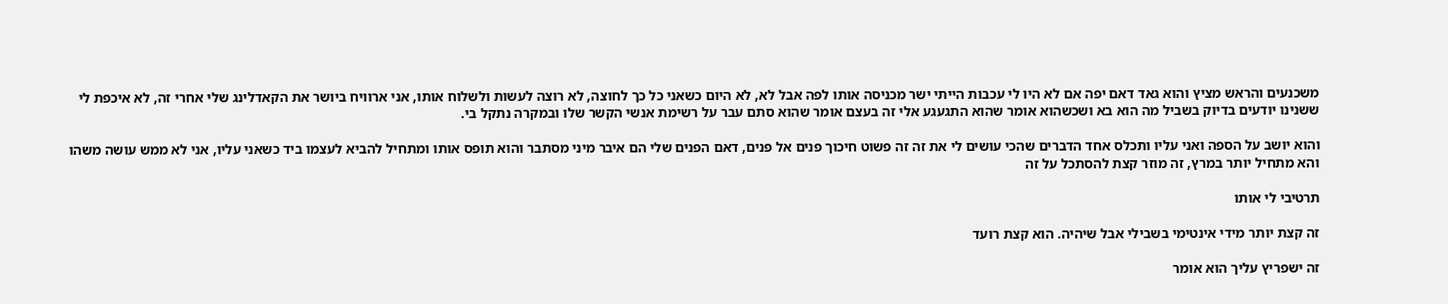משכנעים והראש מציץ והוא גאד דאם יפה אם לא היו לי עכבות הייתי ישר מכניסה אותו לפה אבל לא, לא היום כשאני כל כך לחוצה, לא רוצה לעשות ולשלוח אותו, אני ארוויח ביושר את הקאדלינג שלי אחרי זה, לא איכפת לי ששנינו יודעים בדיוק בשביל מה הוא בא ושכשהוא אומר שהוא התגעגע אלי זה בעצם אומר שהוא סתם עבר על רשימת אנשי הקשר שלו ובמקרה נתקל בי.

והוא יושב על הספה ואני עליו ותכלס אחד הדברים שהכי עושים לי את זה זה פשוט חיכוך פנים אל פנים, דאם הפנים שלי הם איבר מיני מסתבר והוא תופס אותו ומתחיל להביא לעצמו ביד כשאני עליו, אני לא ממש עושה משהו והא מתחיל יותר במרץ, זה מוזר קצת להסתכל על זה

תרטיבי לי אותו

זה קצת יותר מידי אינטימי בשבילי אבל שיהיה. הוא קצת רועד

זה ישפריץ עליך הוא אומר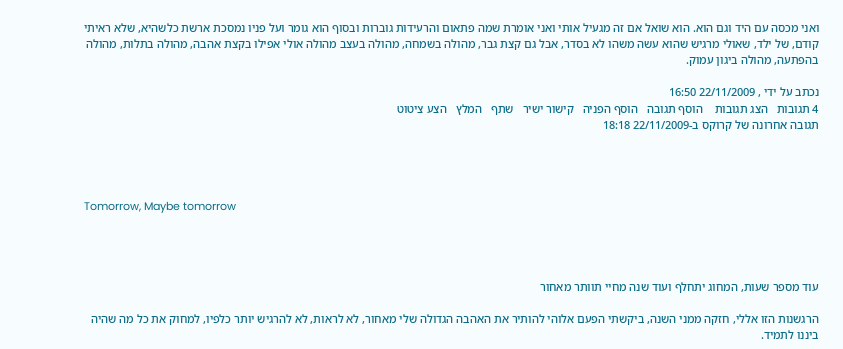ואני מכסה עם היד וגם הוא. הוא שואל אם זה מגעיל אותי ואני אומרת שמה פתאום והרעידות גוברות ובסוף הוא גומר ועל פניו נמסכת ארשת כלשהיא, שלא ראיתי קודם, של ילד, שאולי מרגיש שהוא עשה משהו לא בסדר, אבל גם קצת גבר, מהולה בשמחה, מהולה בעצב מהולה אולי אפילו בקצת אהבה, מהולה בתלות, מהולה בהפתעה, מהולה ביגון עמוק.

נכתב על ידי , 22/11/2009 16:50
4 תגובות   הצג תגובות    הוסף תגובה   הוסף הפניה   קישור ישיר   שתף   המלץ   הצע ציטוט
תגובה אחרונה של קרוקס ב-22/11/2009 18:18




Tomorrow, Maybe tomorrow




עוד מספר שעות, המחוג יתחלף ועוד שנה מחיי תוותר מאחור

הרגשנות הזו אללי, חזקה ממני השנה, ביקשתי הפעם אלוהי להותיר את האהבה הגדולה שלי מאחור, לא לראות, לא להרגיש יותר כלפיו, למחוק את כל מה שהיה ביננו לתמיד.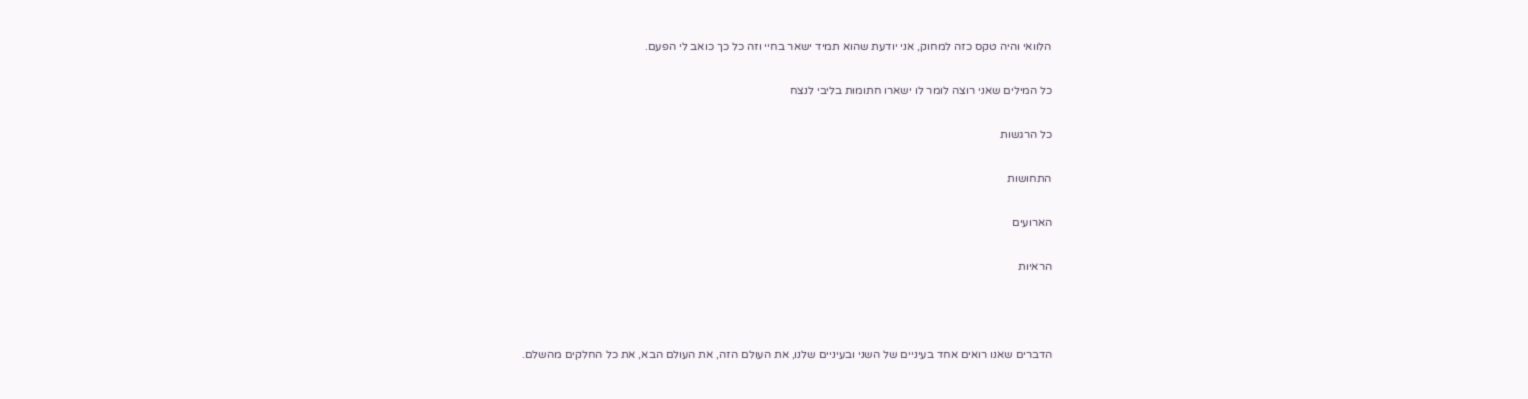הלוואי והיה טקס כזה למחוק, אני יודעת שהוא תמיד ישאר בחיי וזה כל כך כואב לי הפעם.

כל המילים שאני רוצה לומר לו ישארו חתומות בליבי לנצח

כל הרגשות

התחושות

הארועים

הראיות



הדברים שאנו רואים אחד בעיניים של השני ובעיניים שלנו, את העולם הזה, את העולם הבא, את כל החלקים מהשלם.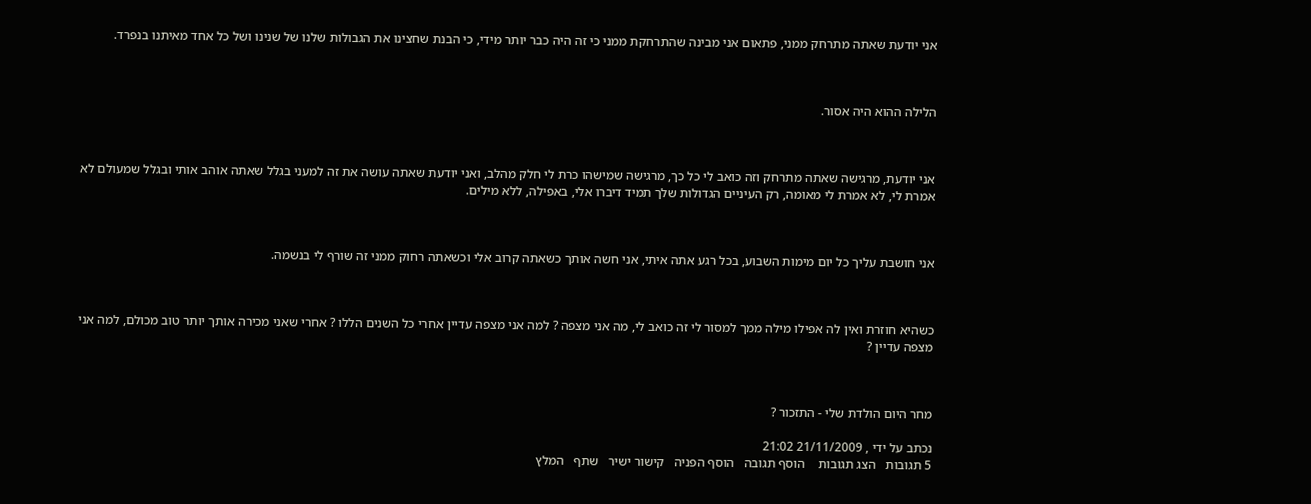אני יודעת שאתה מתרחק ממני, פתאום אני מבינה שהתרחקת ממני כי זה היה כבר יותר מידי, כי הבנת שחצינו את הגבולות שלנו של שנינו ושל כל אחד מאיתנו בנפרד.



הלילה ההוא היה אסור.



אני יודעת, מרגישה שאתה מתרחק וזה כואב לי כל כך, מרגישה שמישהו כרת לי חלק מהלב, ואני יודעת שאתה עושה את זה למעני בגלל שאתה אוהב אותי ובגלל שמעולם לא אמרת לי, לא אמרת לי מאומה, רק העיניים הגדולות שלך תמיד דיברו אלי, באפילה, ללא מילים.



אני חושבת עליך כל יום מימות השבוע, בכל רגע אתה איתי, אני חשה אותך כשאתה קרוב אלי וכשאתה רחוק ממני זה שורף לי בנשמה.



כשהיא חוזרת ואין לה אפילו מילה ממך למסור לי זה כואב לי, מה אני מצפה ? למה אני מצפה עדיין אחרי כל השנים הללו ? אחרי שאני מכירה אותך יותר טוב מכולם, למה אני מצפה עדיין ?



מחר היום הולדת שלי - התזכור ?

נכתב על ידי , 21/11/2009 21:02
5 תגובות   הצג תגובות    הוסף תגובה   הוסף הפניה   קישור ישיר   שתף   המלץ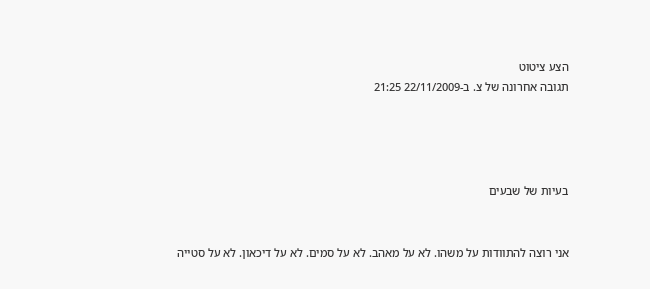הצע ציטוט
תגובה אחרונה של צ. ב-22/11/2009 21:25




בעיות של שבעים


אני רוצה להתוודות על משהו. לא על מאהב. לא על סמים. לא על דיכאון. לא על סטייה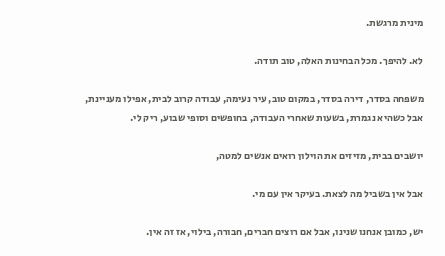מינית מרגשת.

לא. להיפך. מכל הבחינות האלה, טוב תודה.

משפחה בסדר, דירה בסדר, במקום טוב, עיר נעימה, עבודה קרוב לבית, אפילו מעניינת, אבל כשהיא נגמרת, בשעות שאחרי העבודה, בחופשים וסופי שבוע, ריק לי.

יושבים בבית, מזיזים את הוילון רואים אנשים למטה,

אבל אין בשביל מה לצאת. בעיקר אין עם מי.

יש, כמובן אנחנו שנינו, אבל אם רוצים חברים, חבורה, בילוי, אז זה אין.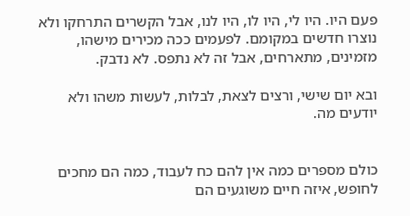פעם היו. היו לי, היו לו, היו לנו, אבל הקשרים התרחקו ולא נוצרו חדשים במקומם. לפעמים ככה מכירים מישהו, מזמינים, מתארחים, אבל זה לא נתפס. לא נדבק.

ובא יום שישי, ורצים לצאת, לבלות, לעשות משהו ולא יודעים מה.


כולם מספרים כמה אין להם כח לעבוד, כמה הם מחכים לחופש, איזה חיים משוגעים הם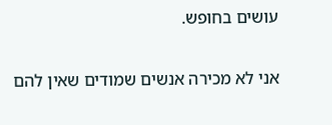עושים בחופש.

אני לא מכירה אנשים שמודים שאין להם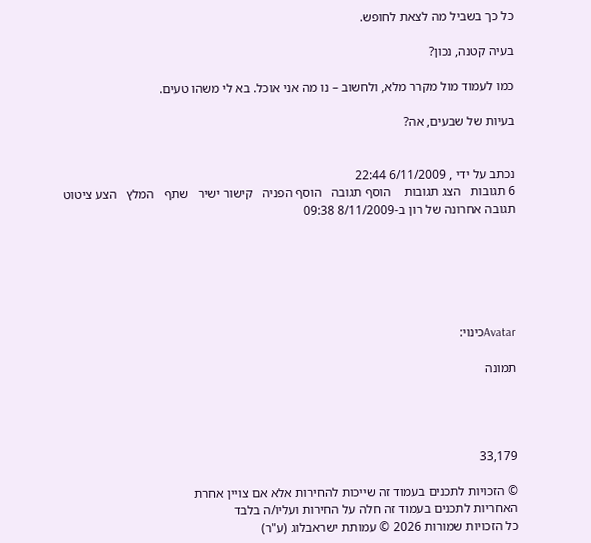כל כך בשביל מה לצאת לחופש.

בעיה קטנה, נכון?

כמו לעמוד מול מקרר מלא, ולחשוב – נו מה אני אוכל. בא לי משהו טעים.

בעיות של שבעים, אה?


נכתב על ידי , 6/11/2009 22:44
6 תגובות   הצג תגובות    הוסף תגובה   הוסף הפניה   קישור ישיר   שתף   המלץ   הצע ציטוט
תגובה אחרונה של רון ב-8/11/2009 09:38






Avatarכינוי:

תמונה




33,179

© הזכויות לתכנים בעמוד זה שייכות להחירות אלא אם צויין אחרת
האחריות לתכנים בעמוד זה חלה על החירות ועליו/ה בלבד
כל הזכויות שמורות 2026 © עמותת ישראבלוג (ע"ר)